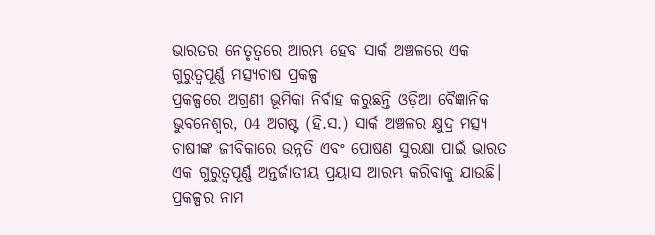ଭାରତର ନେତୃତ୍ୱରେ ଆରମ୍ଭ ହେବ ସାର୍କ ଅଞ୍ଚଳରେ ଏକ ଗୁରୁତ୍ୱପୂର୍ଣ୍ଣ ମତ୍ସ୍ୟଚାଷ ପ୍ରକଳ୍ପ
ପ୍ରକଳ୍ପରେ ଅଗ୍ରଣୀ ଭୂମିକା ନିର୍ବାହ କରୁଛନ୍ତି ଓଡ଼ିଆ ବୈଜ୍ଞାନିକ ଭୁବନେଶ୍ୱର, 04 ଅଗଷ୍ଟ (ହି.ସ.) ସାର୍କ ଅଞ୍ଚଳର କ୍ଷୁଦ୍ର ମତ୍ସ୍ୟ ଚାଷୀଙ୍କ ଜୀବିକାରେ ଉନ୍ନତି ଏବଂ ପୋଷଣ ସୁରକ୍ଷା ପାଇଁ ଭାରତ ଏକ ଗୁରୁତ୍ୱପୂର୍ଣ୍ଣ ଅନ୍ତର୍ଜାତୀୟ ପ୍ରୟାସ ଆରମ୍ଭ କରିବାକୁ ଯାଉଛି। ପ୍ରକଳ୍ପର ନାମ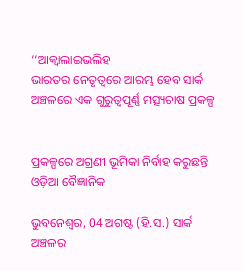‘‘ଆକ୍ୱାଲାଇଭଲିହ
ଭାରତର ନେତୃତ୍ୱରେ ଆରମ୍ଭ ହେବ ସାର୍କ ଅଞ୍ଚଳରେ ଏକ ଗୁରୁତ୍ୱପୂର୍ଣ୍ଣ ମତ୍ସ୍ୟଚାଷ ପ୍ରକଳ୍ପ


ପ୍ରକଳ୍ପରେ ଅଗ୍ରଣୀ ଭୂମିକା ନିର୍ବାହ କରୁଛନ୍ତି ଓଡ଼ିଆ ବୈଜ୍ଞାନିକ

ଭୁବନେଶ୍ୱର, 04 ଅଗଷ୍ଟ (ହି.ସ.) ସାର୍କ ଅଞ୍ଚଳର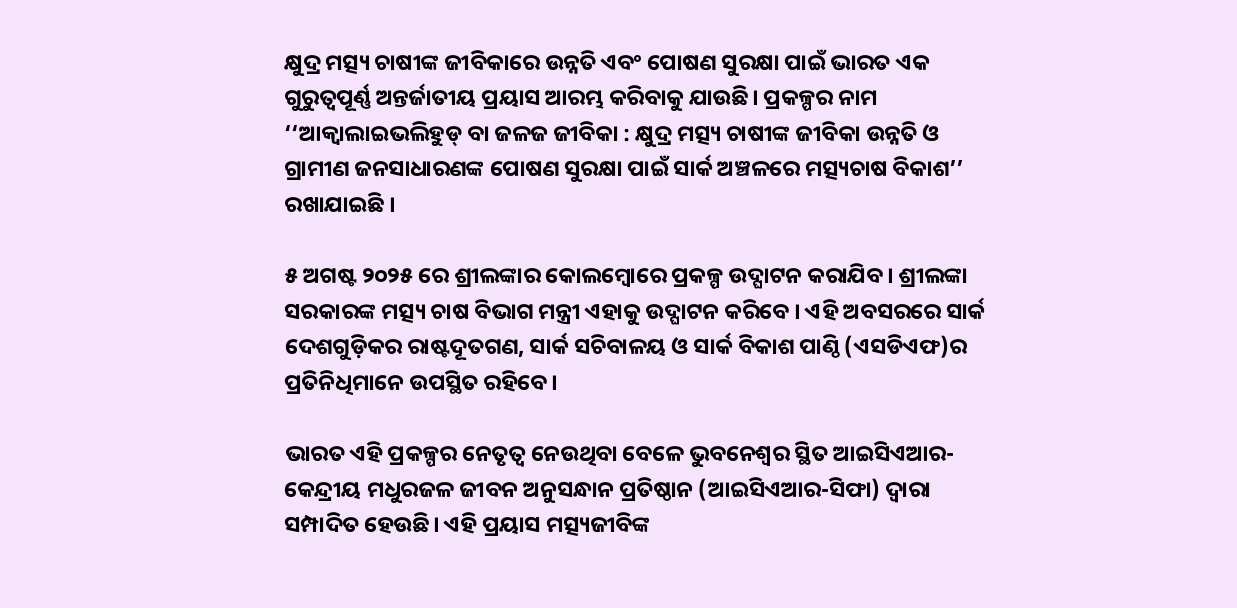କ୍ଷୁଦ୍ର ମତ୍ସ୍ୟ ଚାଷୀଙ୍କ ଜୀବିକାରେ ଉନ୍ନତି ଏବଂ ପୋଷଣ ସୁରକ୍ଷା ପାଇଁ ଭାରତ ଏକ ଗୁରୁତ୍ୱପୂର୍ଣ୍ଣ ଅନ୍ତର୍ଜାତୀୟ ପ୍ରୟାସ ଆରମ୍ଭ କରିବାକୁ ଯାଉଛି। ପ୍ରକଳ୍ପର ନାମ ‘‘ଆକ୍ୱାଲାଇଭଲିହୁଡ୍ ବା ଜଳଜ ଜୀବିକା : କ୍ଷୁଦ୍ର ମତ୍ସ୍ୟ ଚାଷୀଙ୍କ ଜୀବିକା ଉନ୍ନତି ଓ ଗ୍ରାମୀଣ ଜନସାଧାରଣଙ୍କ ପୋଷଣ ସୁରକ୍ଷା ପାଇଁ ସାର୍କ ଅଞ୍ଚଳରେ ମତ୍ସ୍ୟଚାଷ ବିକାଶ’’ ରଖାଯାଇଛି ।

୫ ଅଗଷ୍ଟ ୨୦୨୫ ରେ ଶ୍ରୀଲଙ୍କାର କୋଲମ୍ବୋରେ ପ୍ରକଳ୍ପ ଉଦ୍ଘାଟନ କରାଯିବ। ଶ୍ରୀଲଙ୍କା ସରକାରଙ୍କ ମତ୍ସ୍ୟ ଚାଷ ବିଭାଗ ମନ୍ତ୍ରୀ ଏହାକୁ ଉଦ୍ଘାଟନ କରିବେ । ଏହି ଅବସରରେ ସାର୍କ ଦେଶଗୁଡ଼ିକର ରାଷ୍ଟଦୂତଗଣ, ସାର୍କ ସଚିବାଳୟ ଓ ସାର୍କ ବିକାଶ ପାଣ୍ଠି (ଏସଡିଏଫ)ର ପ୍ରତିନିଧିମାନେ ଉପସ୍ଥିତ ରହିବେ।

ଭାରତ ଏହି ପ୍ରକଳ୍ପର ନେତୃତ୍ୱ ନେଉଥିବା ବେଳେ ଭୁବନେଶ୍ୱର ସ୍ଥିତ ଆଇସିଏଆର-କେନ୍ଦ୍ରୀୟ ମଧୁରଜଳ ଜୀବନ ଅନୁସନ୍ଧାନ ପ୍ରତିଷ୍ଠାନ (ଆଇସିଏଆର-ସିଫା) ଦ୍ୱାରା ସମ୍ପାଦିତ ହେଉଛି। ଏହି ପ୍ରୟାସ ମତ୍ସ୍ୟଜୀବିଙ୍କ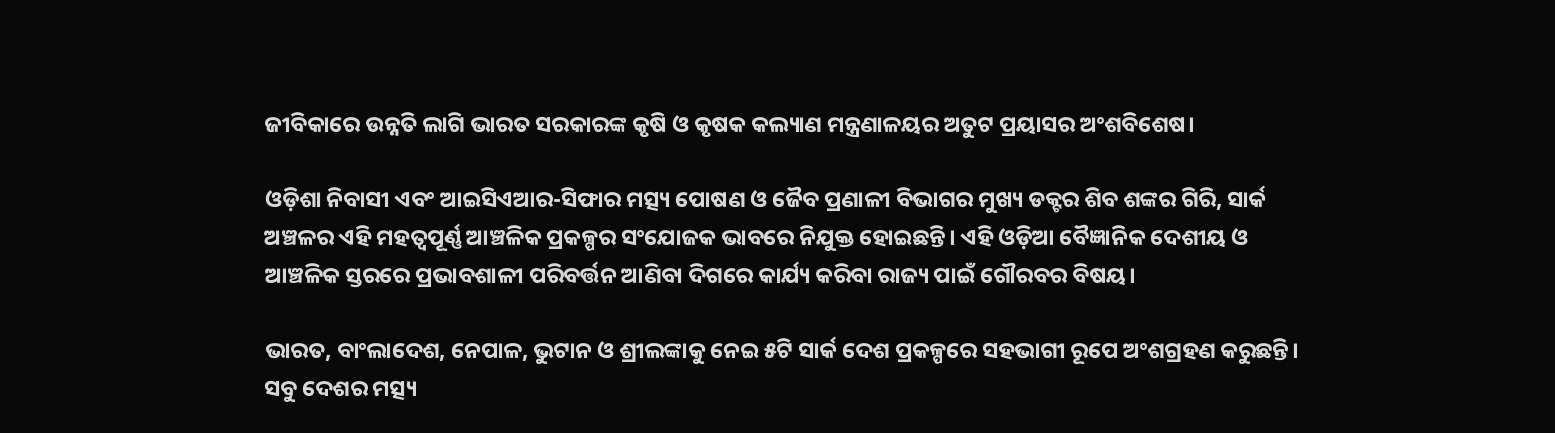ଜୀବିକାରେ ଉନ୍ନତି ଲାଗି ଭାରତ ସରକାରଙ୍କ କୃଷି ଓ କୃଷକ କଲ୍ୟାଣ ମନ୍ତ୍ରଣାଳୟର ଅତୁଟ ପ୍ରୟାସର ଅଂଶବିଶେଷ।

ଓଡ଼ିଶା ନିବାସୀ ଏବଂ ଆଇସିଏଆର-ସିଫାର ମତ୍ସ୍ୟ ପୋଷଣ ଓ ଜୈବ ପ୍ରଣାଳୀ ବିଭାଗର ମୁଖ୍ୟ ଡକ୍ଟର ଶିବ ଶଙ୍କର ଗିରି, ସାର୍କ ଅଞ୍ଚଳର ଏହି ମହତ୍ୱପୂର୍ଣ୍ଣ ଆଞ୍ଚଳିକ ପ୍ରକଳ୍ପର ସଂଯୋଜକ ଭାବରେ ନିଯୁକ୍ତ ହୋଇଛନ୍ତି। ଏହି ଓଡ଼ିଆ ବୈଜ୍ଞାନିକ ଦେଶୀୟ ଓ ଆଞ୍ଚଳିକ ସ୍ତରରେ ପ୍ରଭାବଶାଳୀ ପରିବର୍ତ୍ତନ ଆଣିବା ଦିଗରେ କାର୍ଯ୍ୟ କରିବା ରାଜ୍ୟ ପାଇଁ ଗୌରବର ବିଷୟ।

ଭାରତ, ବାଂଲାଦେଶ, ନେପାଳ, ଭୁଟାନ ଓ ଶ୍ରୀଲଙ୍କାକୁ ନେଇ ୫ଟି ସାର୍କ ଦେଶ ପ୍ରକଳ୍ପରେ ସହଭାଗୀ ରୂପେ ଅଂଶଗ୍ରହଣ କରୁଛନ୍ତି। ସବୁ ଦେଶର ମତ୍ସ୍ୟ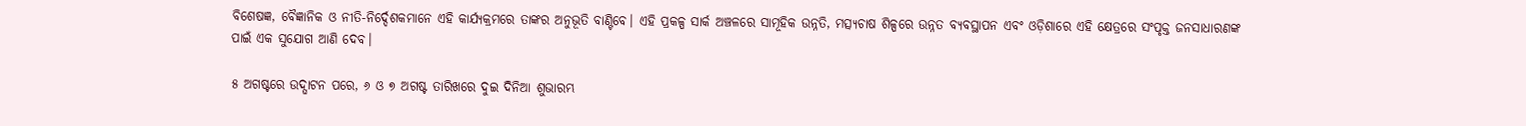ବିଶେଷଜ୍ଞ, ବୈଜ୍ଞାନିକ ଓ ନୀତି-ନିର୍ଦ୍ଦେଶକମାନେ ଏହି କାର୍ଯ୍ୟକ୍ରମରେ ତାଙ୍କର ଅନୁଭୂତି ବାଣ୍ଟିବେ। ଏହି ପ୍ରକଳ୍ପ ସାର୍କ ଅଞ୍ଚଳରେ ସାମୂହିକ ଉନ୍ନତି, ମତ୍ସ୍ୟଚାଷ ଶିଳ୍ପରେ ଉନ୍ନତ ବ୍ୟବସ୍ଥାପନ ଏବଂ ଓଡ଼ିଶାରେ ଏହି କ୍ଷେତ୍ରରେ ସଂପୃକ୍ତ ଜନସାଧାରଣଙ୍କ ପାଇଁ ଏକ ସୁଯୋଗ ଆଣି ଦେବ।

୫ ଅଗଷ୍ଟରେ ଉଦ୍ଘାଟନ ପରେ, ୬ ଓ ୭ ଅଗଷ୍ଟ ତାରିଖରେ ଦୁଇ ଦିନିଆ ଶୁଭାରମ୍ଭ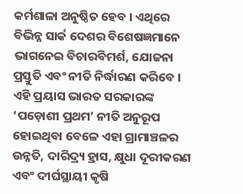କର୍ମଶାଳା ଅନୁଷ୍ଠିତ ହେବ । ଏଥିରେ ବିଭିନ୍ନ ସାର୍କ ଦେଶର ବିଶେଷଜ୍ଞମାନେ ଭାଗନେଇ ବିଚାରବିମର୍ଶ, ଯୋଜନା ପ୍ରସ୍ତୁତି ଏବଂ ନୀତି ନିର୍ଦ୍ଧାରଣ କରିବେ । ଏହି ପ୍ରୟାସ ଭାରତ ସରକାରଙ୍କ ‘ପଡ଼ୋଶୀ ପ୍ରଥମ’ ନୀତି ଅନୁରୂପ ହୋଇଥିବା ବେଳେ ଏହା ଗ୍ରାମାଞ୍ଚଳର ଉନ୍ନତି, ଦାରିଦ୍ର୍ୟ ହ୍ରାସ, କ୍ଷୁଧା ଦୂରୀକରଣ ଏବଂ ଦୀର୍ଘସ୍ଥାୟୀ କୃଷି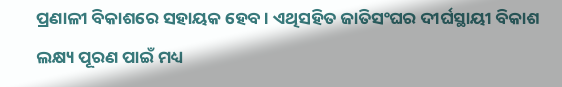ପ୍ରଣାଳୀ ବିକାଶରେ ସହାୟକ ହେବ । ଏଥିସହିତ ଜାତିସଂଘର ଦୀର୍ଘସ୍ଥାୟୀ ବିକାଶ ଲକ୍ଷ୍ୟ ପୂରଣ ପାଇଁ ମଧ୍ୟ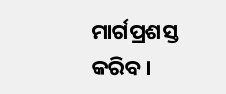ମାର୍ଗପ୍ରଶସ୍ତ କରିବ।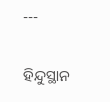---

ହିନ୍ଦୁସ୍ଥାନ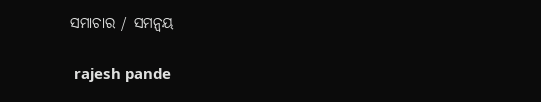ସମାଚାର / ସମନ୍ୱୟ


 rajesh pande